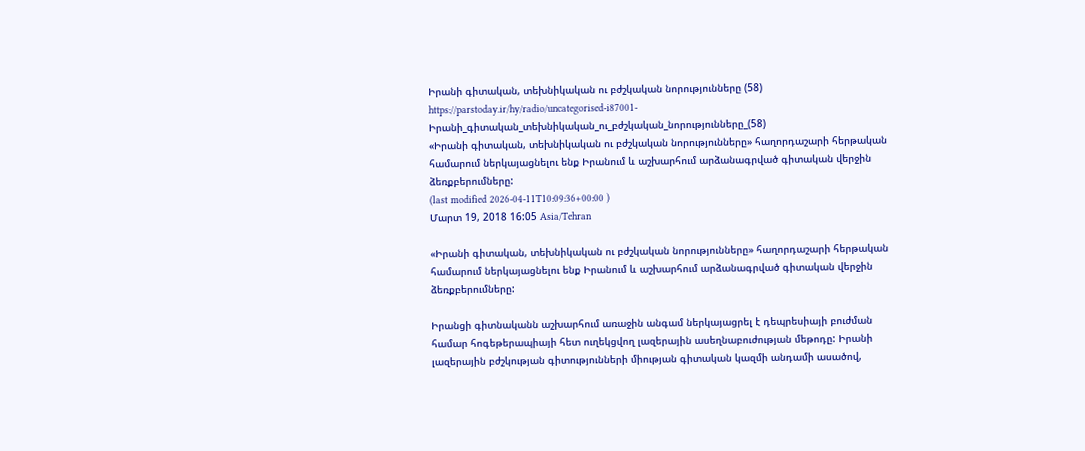Իրանի գիտական, տեխնիկական ու բժշկական նորությունները (58)
https://parstoday.ir/hy/radio/uncategorised-i87001-Իրանի_գիտական_տեխնիկական_ու_բժշկական_նորությունները_(58)
«Իրանի գիտական, տեխնիկական ու բժշկական նորությունները» հաղորդաշարի հերթական համարում ներկայացնելու ենք Իրանում և աշխարհում արձանագրված գիտական վերջին ձեռքբերումները:
(last modified 2026-04-11T10:09:36+00:00 )
Մարտ 19, 2018 16:05 Asia/Tehran

«Իրանի գիտական, տեխնիկական ու բժշկական նորությունները» հաղորդաշարի հերթական համարում ներկայացնելու ենք Իրանում և աշխարհում արձանագրված գիտական վերջին ձեռքբերումները:

Իրանցի գիտնականն աշխարհում առաջին անգամ ներկայացրել է դեպրեսիայի բուժման համար հոգեթերապիայի հետ ուղեկցվող լազերային ասեղնաբուժության մեթոդը: Իրանի լազերային բժշկության գիտությունների միության գիտական կազմի անդամի ասածով,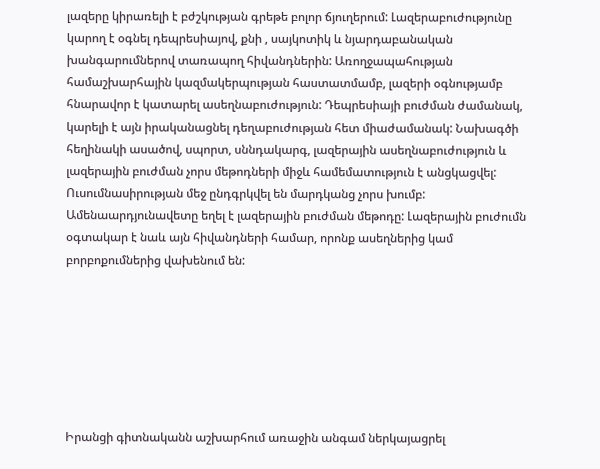լազերը կիրառելի է բժշկության գրեթե բոլոր ճյուղերում: Լազերաբուժությունը կարող է օգնել դեպրեսիայով, քնի , սայկոտիկ և նյարդաբանական խանգարումներով տառապող հիվանդներին: Առողջապահության համաշխարհային կազմակերպության հաստատմամբ, լազերի օգնությամբ հնարավոր է կատարել ասեղնաբուժություն: Դեպրեսիայի բուժման ժամանակ, կարելի է այն իրականացնել դեղաբուժության հետ միաժամանակ: Նախագծի հեղինակի ասածով, սպորտ, սննդակարգ, լազերային ասեղնաբուժություն և լազերային բուժման չորս մեթոդների միջև համեմատություն է անցկացվել: Ուսումնասիրության մեջ ընդգրկվել են մարդկանց չորս խումբ: Ամենաարդյունավետը եղել է լազերային բուժման մեթոդը: Լազերային բուժումն օգտակար է նաև այն հիվանդների համար, որոնք ասեղներից կամ բորբոքումներից վախենում են:







Իրանցի գիտնականն աշխարհում առաջին անգամ ներկայացրել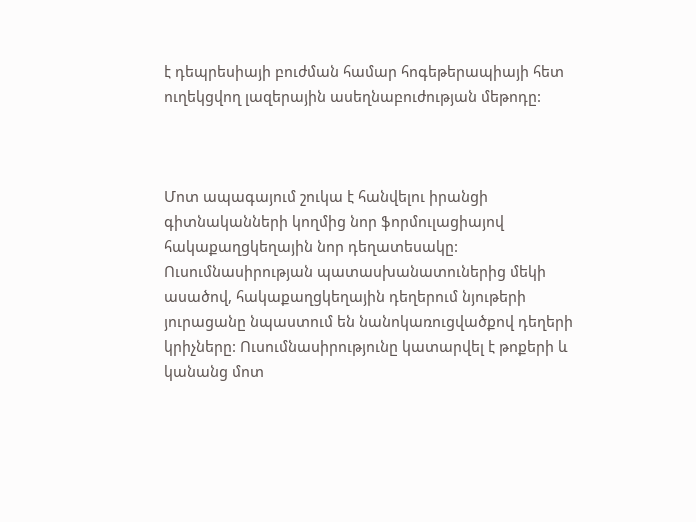է դեպրեսիայի բուժման համար հոգեթերապիայի հետ ուղեկցվող լազերային ասեղնաբուժության մեթոդը:



Մոտ ապագայում շուկա է հանվելու իրանցի գիտնականների կողմից նոր ֆորմուլացիայով հակաքաղցկեղային նոր դեղատեսակը: Ուսումնասիրության պատասխանատուներից մեկի ասածով, հակաքաղցկեղային դեղերում նյութերի յուրացանը նպաստում են նանոկառուցվածքով դեղերի կրիչները: Ուսումնասիրությունը կատարվել է թոքերի և կանանց մոտ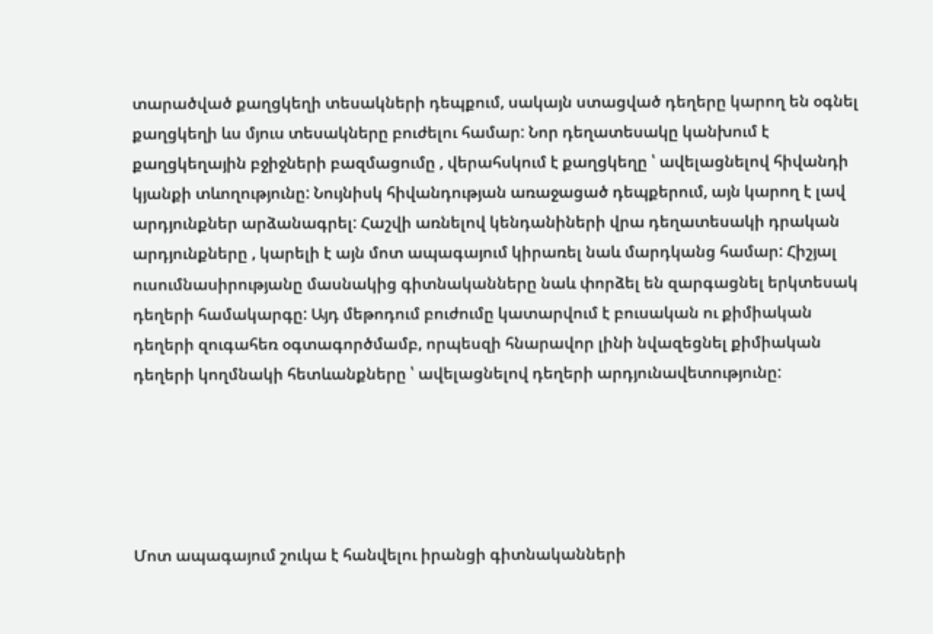տարածված քաղցկեղի տեսակների դեպքում, սակայն ստացված դեղերը կարող են օգնել քաղցկեղի ևս մյուս տեսակները բուժելու համար: Նոր դեղատեսակը կանխում է քաղցկեղային բջիջների բազմացումը , վերահսկում է քաղցկեղը ՝ ավելացնելով հիվանդի կյանքի տևողությունը: Նույնիսկ հիվանդության առաջացած դեպքերում, այն կարող է լավ արդյունքներ արձանագրել: Հաշվի առնելով կենդանիների վրա դեղատեսակի դրական արդյունքները , կարելի է այն մոտ ապագայում կիրառել նաև մարդկանց համար: Հիշյալ ուսումնասիրությանը մասնակից գիտնականները նաև փորձել են զարգացնել երկտեսակ դեղերի համակարգը: Այդ մեթոդում բուժումը կատարվում է բուսական ու քիմիական դեղերի զուգահեռ օգտագործմամբ, որպեսզի հնարավոր լինի նվազեցնել քիմիական դեղերի կողմնակի հետևանքները ՝ ավելացնելով դեղերի արդյունավետությունը:





Մոտ ապագայում շուկա է հանվելու իրանցի գիտնականների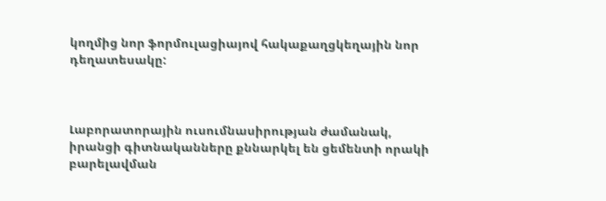կողմից նոր ֆորմուլացիայով հակաքաղցկեղային նոր դեղատեսակը:



Լաբորատորային ուսումնասիրության ժամանակ, իրանցի գիտնականները քննարկել են ցեմենտի որակի բարելավման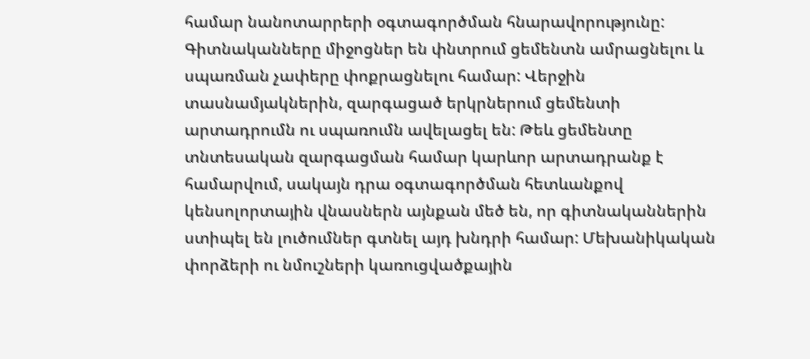համար նանոտարրերի օգտագործման հնարավորությունը: Գիտնականները միջոցներ են փնտրում ցեմենտն ամրացնելու և սպառման չափերը փոքրացնելու համար: Վերջին տասնամյակներին, զարգացած երկրներում ցեմենտի արտադրումն ու սպառումն ավելացել են: Թեև ցեմենտը տնտեսական զարգացման համար կարևոր արտադրանք է համարվում, սակայն դրա օգտագործման հետևանքով կենսոլորտային վնասներն այնքան մեծ են, որ գիտնականներին ստիպել են լուծումներ գտնել այդ խնդրի համար: Մեխանիկական փորձերի ու նմուշների կառուցվածքային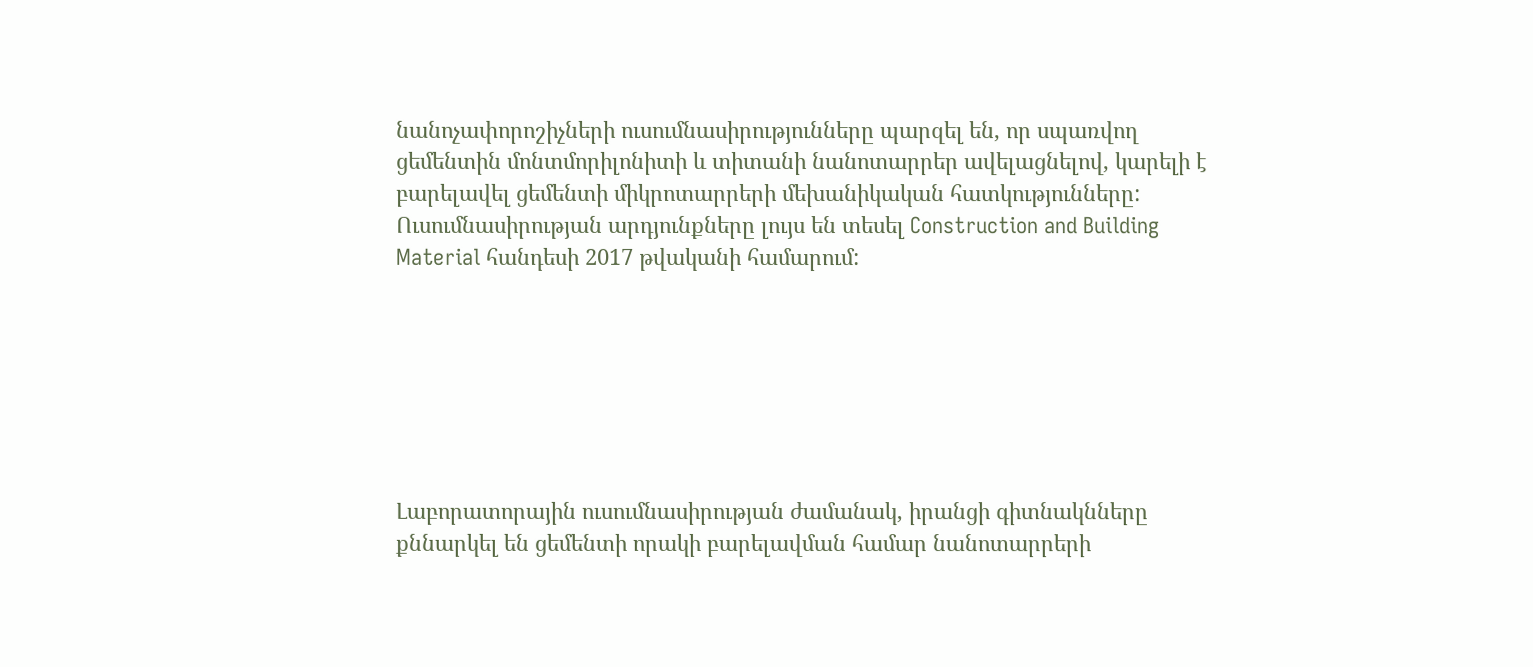նանոչափորոշիչների ուսումնասիրությունները պարզել են, որ սպառվող ցեմենտին մոնտմորիլոնիտի և տիտանի նանոտարրեր ավելացնելով, կարելի է բարելավել ցեմենտի միկրոտարրերի մեխանիկական հատկությունները: Ուսումնասիրության արդյունքները լույս են տեսել Construction and Building Material հանդեսի 2017 թվականի համարում:







Լաբորատորային ուսումնասիրության ժամանակ, իրանցի գիտնակնները քննարկել են ցեմենտի որակի բարելավման համար նանոտարրերի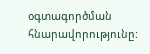օգտագործման հնարավորությունը: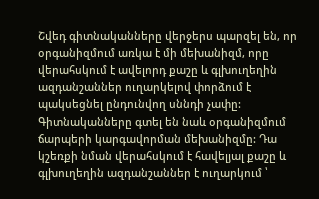Շվեդ գիտնականները վերջերս պարզել են, որ օրգանիզմում առկա է մի մեխանիզմ, որը վերահսկում է ավելորդ քաշը և գլխուղեղին ազդանշաններ ուղարկելով փորձում է պակսեցնել ընդունվող սննդի չափը: Գիտնականները գտել են նաև օրգանիզմում ճարպերի կարգավորման մեխանիզմը: Դա կշեռքի նման վերահսկում է հավելյալ քաշը և գլխուղեղին ազդանշաններ է ուղարկում ՝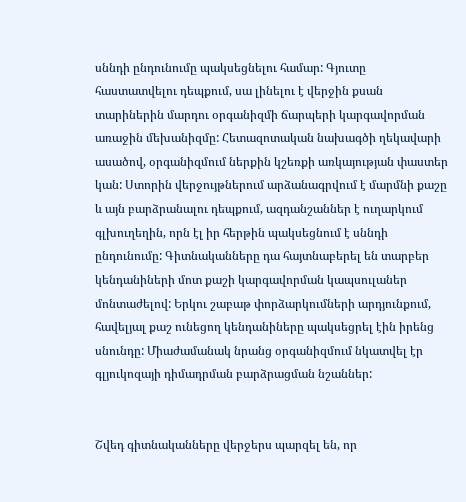սննդի ընդունումը պակսեցնելու համար: Գյուտը հաստատվելու դեպքում, սա լինելու է վերջին քսան տարիներին մարդու օրգանիզմի ճարպերի կարգավորման առաջին մեխանիզմը: Հետազոտական նախագծի ղեկավարի ասածով, օրգանիզմում ներքին կշեռքի առկայության փաստեր կան: Ստորին վերջույթներում արձանագրվում է մարմնի քաշը և այն բարձրանալու դեպքում, ազդանշաններ է ուղարկում գլխուղեղին, որն էլ իր հերթին պակսեցնում է սննդի ընդունումը: Գիտնականները դա հայտնաբերել են տարբեր կենդանիների մոտ քաշի կարգավորման կապսուլաներ մոնտաժելով: Երկու շաբաթ փորձարկումների արդյունքում, հավելյալ քաշ ունեցող կենդանիները պակսեցրել էին իրենց սնունդը: Միաժամանակ նրանց օրգանիզմում նկատվել էր գլյուկոզայի դիմադրման բարձրացման նշաններ:


Շվեդ գիտնականները վերջերս պարզել են, որ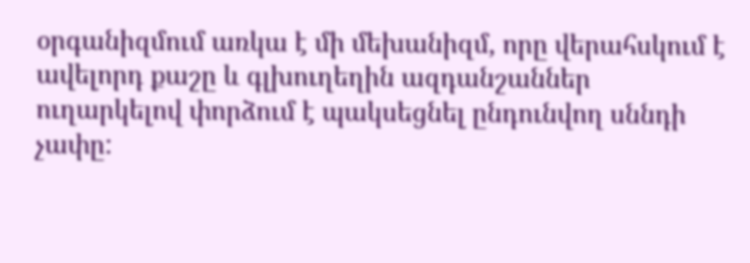օրգանիզմում առկա է մի մեխանիզմ, որը վերահսկում է ավելորդ քաշը և գլխուղեղին ազդանշաններ ուղարկելով փորձում է պակսեցնել ընդունվող սննդի չափը: